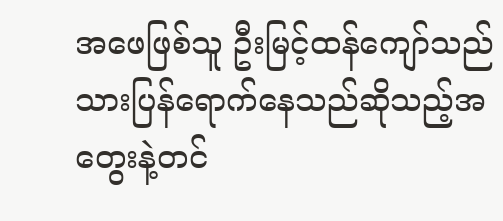အဖေဖြစ်သူ ဦးမြင့်ထန်ကျော်သည် သားပြန်ရောက်နေသည်ဆိုသည့်အတွေးနဲ့တင်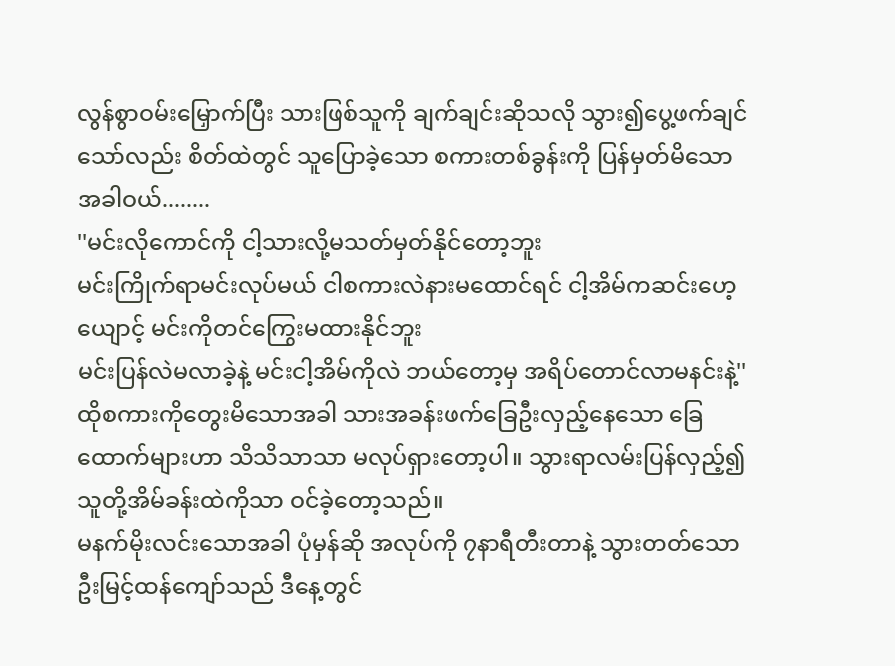လွန်စွာဝမ်းမြှောက်ပြီး သားဖြစ်သူကို ချက်ချင်းဆိုသလို သွား၍ပွေ့ဖက်ချင်သော်လည်း စိတ်ထဲတွင် သူပြောခဲ့သော စကားတစ်ခွန်းကို ပြန်မှတ်မိသောအခါဝယ်........
''မင်းလိုကောင်ကို ငါ့သားလို့မသတ်မှတ်နိုင်တော့ဘူး
မင်းကြိုက်ရာမင်းလုပ်မယ် ငါစကားလဲနားမထောင်ရင် ငါ့အိမ်ကဆင်းဟေ့ ယျောင့် မင်းကိုတင်ကြွေးမထားနိုင်ဘူး
မင်းပြန်လဲမလာခဲ့နဲ့ မင်းငါ့အိမ်ကိုလဲ ဘယ်တော့မှ အရိပ်တောင်လာမနင်းနဲ့''ထိုစကားကိုတွေးမိသောအခါ သားအခန်းဖက်ခြေဦးလှည့်နေသော ခြေထောက်များဟာ သိသိသာသာ မလုပ်ရှားတော့ပါ။ သွားရာလမ်းပြန်လှည့်၍ သူတို့အိမ်ခန်းထဲကိုသာ ဝင်ခဲ့တော့သည်။
မနက်မိုးလင်းသောအခါ ပုံမှန်ဆို အလုပ်ကို ၇နာရီတီးတာနဲ့ သွားတတ်သော ဦးမြင့်ထန်ကျော်သည် ဒီနေ့တွင်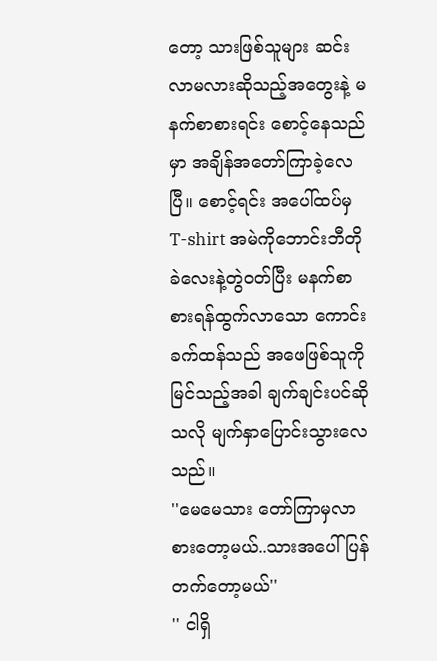တော့ သားဖြစ်သူများ ဆင်းလာမလားဆိုသည့်အတွေးနဲ့ မနက်စာစားရင်း စောင့်နေသည်မှာ အချိန်အတော်ကြာခဲ့လေပြီ။ စောင့်ရင်း အပေါ်ထပ်မှ T-shirt အမဲကိုဘောင်းဘီတို ခဲလေးနဲ့တွဲဝတ်ပြီး မနက်စာစားရန်ထွက်လာသော ကောင်းခက်ထန်သည် အဖေဖြစ်သူကို မြင်သည့်အခါ ချက်ချင်းပင်ဆိုသလို မျက်နှာပြောင်းသွားလေသည်။
''မေမေသား တော်ကြာမှလာစားတော့မယ်..သားအပေါ်ပြန်တက်တော့မယ်''
'' ငါရှိ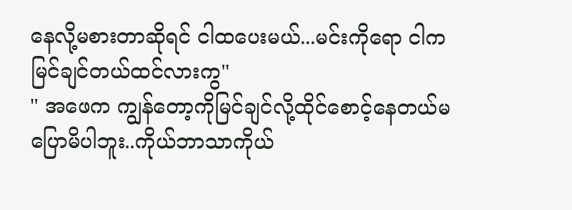နေလို့မစားတာဆိုရင် ငါထပေးမယ်...မင်းကိုရော ငါကမြင်ချင်တယ်ထင်လားကွ''
'' အဖေက ကျွန်တော့ကိုမြင်ချင်လို့ထိုင်စောင့်နေတယ်မပြောမိပါဘူး..ကိုယ်ဘာသာကိုယ်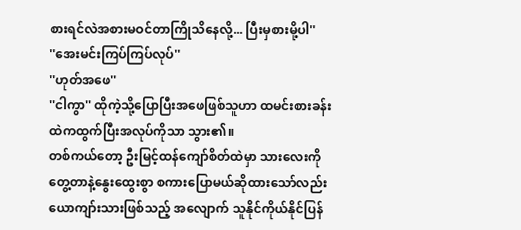စားရင်လဲအစားမဝင်တာကြိုသိနေလို့... ပြီးမှစားမို့ပါ''
''အေးမင်းကြပ်ကြပ်လုပ်''
''ဟုတ်အဖေ''
''ငါကွာ'' ထိုကဲ့သို့ပြောပြီးအဖေဖြစ်သူဟာ ထမင်းစားခန်းထဲကထွက်ပြီးအလုပ်ကိုသာ သွား၏။
တစ်ကယ်တော့ ဦးမြင့်ထန်ကျော်စိတ်ထဲမှာ သားလေးကိုတွေ့တာနဲ့နွေးထွေးစွာ စကားပြောမယ်ဆိုထားသော်လည်း ယောကျာ်းသားဖြစ်သည့် အလျောက် သူနိုင်ကိုယ်နိုင်ပြန်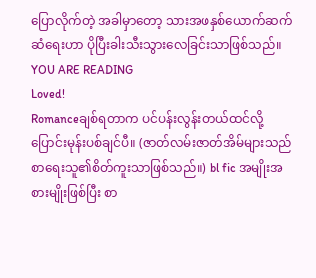ပြောလိုက်တဲ့ အခါမှာတော့ သားအဖနှစ်ယောက်ဆက်ဆံရေးဟာ ပိုပြီးခါးသီးသွားလေခြင်းသာဖြစ်သည်။
YOU ARE READING
Loved!
Romanceချစ်ရတာက ပင်ပန်းလွန်းတယ်ထင်လို့ ပြောင်းမုန်းပစ်ချင်ပီ။ (ဇာတ်လမ်းဇာတ်အိမ်များသည်စာရေးသူ၏စိတ်ကူးသာဖြစ်သည်။) bl fic အမျိုးအစားမျိုးဖြစ်ပြီး စာ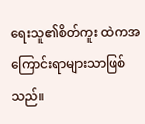ရေးသူ၏စိတ်ကူး ထဲကအကြောင်းရာများသာဖြစ်သည်။